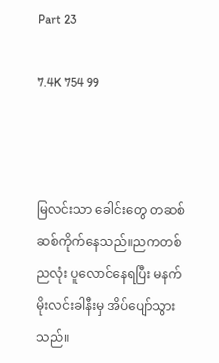Part 23

7.4K 754 99



မြလင်းသာ ခေါင်းတွေ တဆစ်ဆစ်ကိုက်နေသည်။ညကတစ်ညလုံး ပူလောင်နေရပြီး မနက်မိုးလင်းခါနီးမှ အိပ်ပျော်သွားသည်။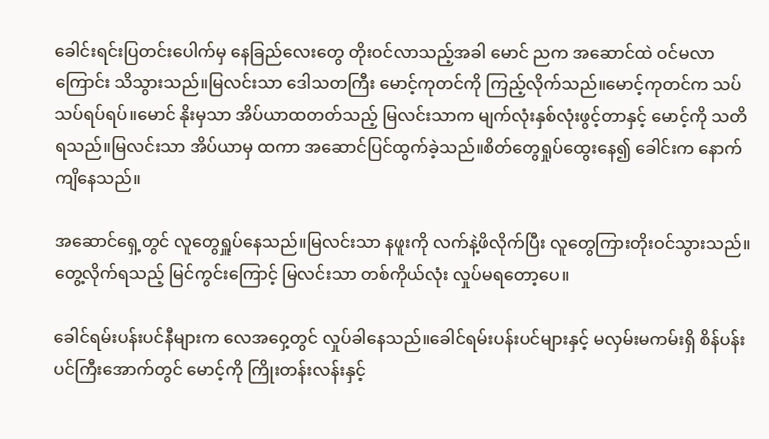ခေါင်းရင်းပြတင်းပေါက်မှ နေခြည်လေးတွေ တိုးဝင်လာသည့်အခါ မောင် ညက အဆောင်ထဲ ဝင်မလာကြောင်း သိသွားသည်။မြလင်းသာ ဒေါသတကြီး မောင့်ကုတင်ကို ကြည့်လိုက်သည်။‌မောင့်ကုတင်က သပ်သပ်ရပ်ရပ်။‌မောင် နိုးမှသာ အိပ်ယာထတတ်သည့် မြလင်းသာက မျက်လုံးနှစ်လုံးဖွင့်တာနှင့် မောင့်ကို သတိရသည်။မြလင်းသာ အိပ်ယာမှ ထကာ အဆောင်ပြင်ထွက်ခဲ့သည်။စိတ်တွေရှုပ်ထွေးနေ၍ ခေါင်းက နောက်ကျိနေသည်။

အဆောင်ရှေ့တွင် လူတွေရှူပ်နေသည်။မြလင်းသာ နဖူးကို လက်နဲ့ဖိလိုက်ပြီး လူတွေကြားတိုးဝင်သွားသည်။တွေ့လိုက်ရသည့် မြင်ကွင်းကြောင့် မြလင်းသာ တစ်ကိုယ်လုံး လှုပ်မရတော့ပေ။

ခေါင်ရမ်းပန်းပင်နီများက လေအဝှေ့တွင် လှုပ်ခါနေသည်။ခေါင်ရမ်းပန်းပင်များနှင့် မလှမ်းမကမ်းရှိ စိန်ပန်းပင်ကြီး‌အောက်တွင် မောင့်ကို ကြိုးတန်းလန်းနှင့်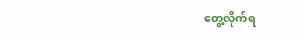တွေ့လိုက်ရ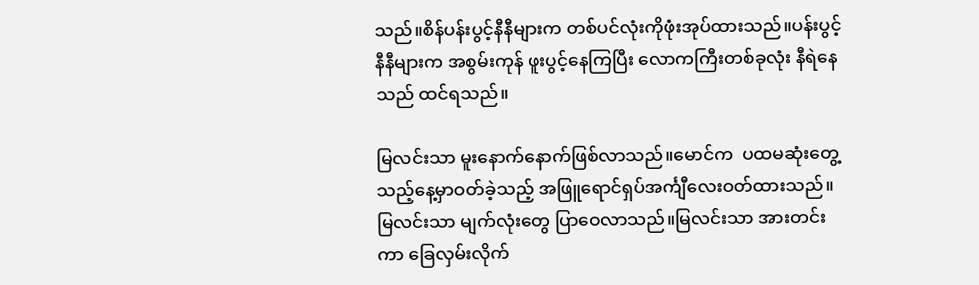သည်။စိန်ပန်းပွင့်နီနီများက တစ်ပင်လုံးကိုဖုံးအုပ်ထားသည်။ပန်းပွင့်နီနီများက အစွမ်းကုန် ဖူးပွင့်နေကြပြီး လောကကြီးတစ်ခုလုံး နီရဲနေသည် ထင်ရသည်။

မြလင်းသာ မူးနောက်နောက်ဖြစ်လာသည်။မောင်က  ပထမဆုံးတွေ့သည့်နေ့မှာဝတ်ခဲ့သည့် အဖြူရောင်ရှပ်အင်္ကျီလေးဝတ်ထားသည်။မြလင်းသာ မျက်လုံးတွေ ပြာဝေလာသည်။မြလင်းသာ အားတင်းကာ ခြေလှမ်းလိုက်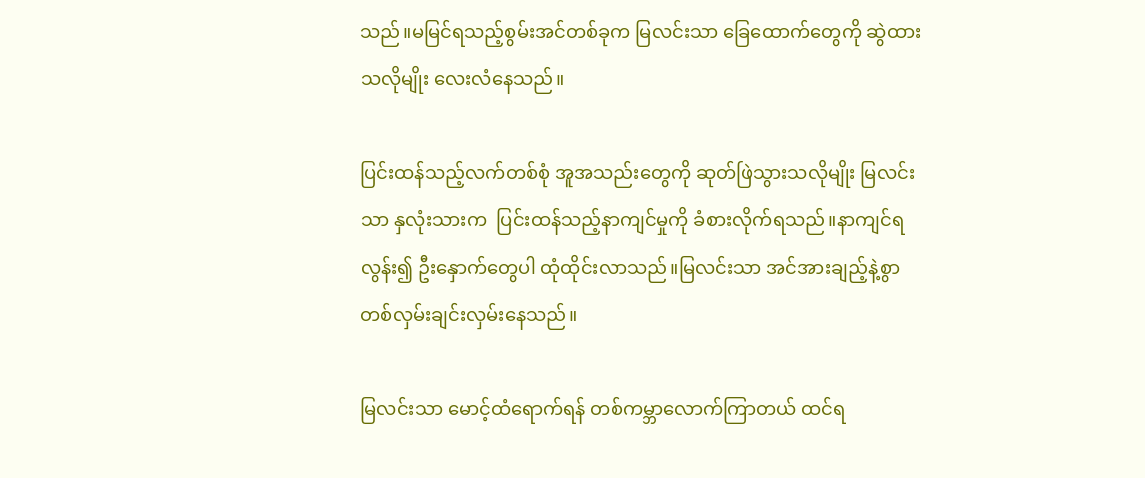သည်။မမြင်ရသည့်စွမ်းအင်တစ်ခုက မြလင်းသာ ခြေထောက်တွေကို ဆွဲထားသလိုမျိုး လေးလံနေသည်။

ပြင်းထန်သည့်လက်တစ်စုံ အူအသည်းတွေကို ဆုတ်ဖြဲသွားသလိုမျိုး မြလင်းသာ နှလုံးသားက  ပြင်းထန်သည့်နာကျင်မှုကို ခံစားလိုက်ရသည်။နာကျင်ရလွန်း၍ ဦးနှောက်တွေပါ ထုံထိုင်းလာသည်။မြလင်းသာ အင်အားချည့်နဲ့စွာ တစ်လှမ်းချင်းလှမ်းနေသည်။

မြလင်းသာ မောင့်ထံရောက်ရန် တစ်ကမ္ဘာလောက်ကြာတယ် ထင်ရ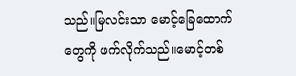သည်။မြလင်းသာ မောင့်ခြေထောက်တွေကို ဖက်လိုက်သည်။မောင့်တစ်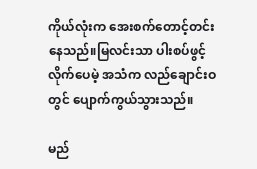ကိုယ်လုံးက အေးစက်တောင့်တင်းနေသည်။မြလင်းသာ ပါးစပ်ဖွင့်လိုက်ပေမဲ့ အသံက လည်ချောင်းဝတွင် ပျောက်ကွယ်သွားသည်။

မည်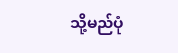သို့မည်ပုံ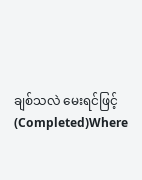ချစ်သလဲ မေးရင်ဖြင့်(Completed)Where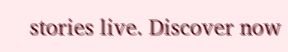stories live. Discover now